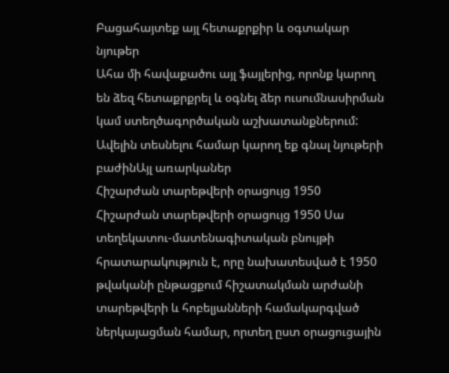Բացահայտեք այլ հետաքրքիր և օգտակար նյութեր
Ահա մի հավաքածու այլ ֆայլերից, որոնք կարող են ձեզ հետաքրքրել և օգնել ձեր ուսումնասիրման կամ ստեղծագործական աշխատանքներում: Ավելին տեսնելու համար կարող եք գնալ նյութերի բաժինԱյլ առարկաներ
Հիշարժան տարեթվերի օրացույց 1950
Հիշարժան տարեթվերի օրացույց 1950 Սա տեղեկատու-մատենագիտական բնույթի հրատարակություն է, որը նախատեսված է 1950 թվականի ընթացքում հիշատակման արժանի տարեթվերի և հոբելյանների համակարգված ներկայացման համար, որտեղ ըստ օրացուցային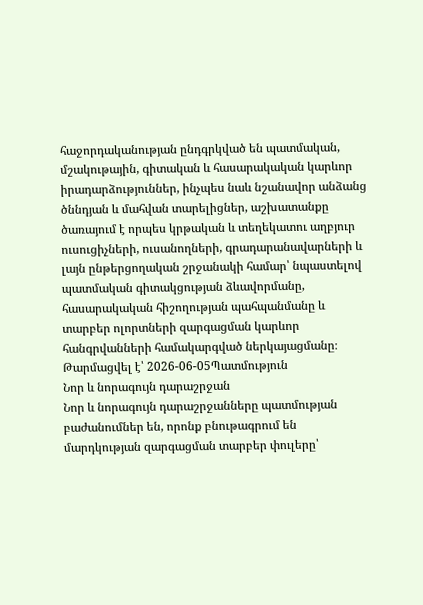հաջորդականության ընդգրկված են պատմական, մշակութային, գիտական և հասարակական կարևոր իրադարձություններ, ինչպես նաև նշանավոր անձանց ծննդյան և մահվան տարելիցներ, աշխատանքը ծառայում է որպես կրթական և տեղեկատու աղբյուր ուսուցիչների, ուսանողների, գրադարանավարների և լայն ընթերցողական շրջանակի համար՝ նպաստելով պատմական գիտակցության ձևավորմանը, հասարակական հիշողության պահպանմանը և տարբեր ոլորտների զարգացման կարևոր հանգրվանների համակարգված ներկայացմանը։
Թարմացվել է՝ 2026-06-05Պատմություն
Նոր և նորագույն դարաշրջան
Նոր և նորագույն դարաշրջանները պատմության բաժանումներ են, որոնք բնութագրում են մարդկության զարգացման տարբեր փուլերը՝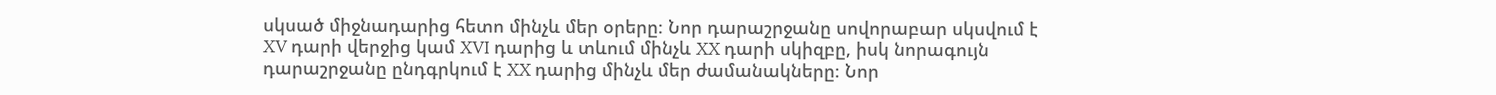սկսած միջնադարից հետո մինչև մեր օրերը։ Նոր դարաշրջանը սովորաբար սկսվում է XV դարի վերջից կամ XVI դարից և տևում մինչև XX դարի սկիզբը, իսկ նորագույն դարաշրջանը ընդգրկում է XX դարից մինչև մեր ժամանակները։ Նոր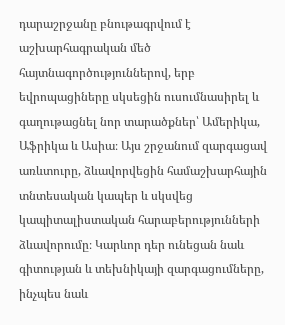դարաշրջանը բնութագրվում է աշխարհագրական մեծ հայտնագործություններով, երբ եվրոպացիները սկսեցին ուսումնասիրել և գաղութացնել նոր տարածքներ՝ Ամերիկա, Աֆրիկա և Ասիա։ Այս շրջանում զարգացավ առևտուրը, ձևավորվեցին համաշխարհային տնտեսական կապեր և սկսվեց կապիտալիստական հարաբերությունների ձևավորումը։ Կարևոր դեր ունեցան նաև գիտության և տեխնիկայի զարգացումները, ինչպես նաև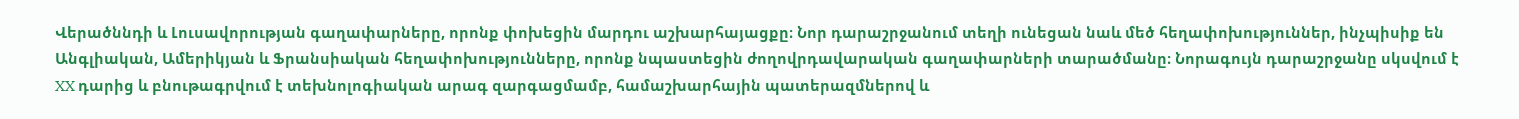Վերածննդի և Լուսավորության գաղափարները, որոնք փոխեցին մարդու աշխարհայացքը։ Նոր դարաշրջանում տեղի ունեցան նաև մեծ հեղափոխություններ, ինչպիսիք են Անգլիական, Ամերիկյան և Ֆրանսիական հեղափոխությունները, որոնք նպաստեցին ժողովրդավարական գաղափարների տարածմանը։ Նորագույն դարաշրջանը սկսվում է XX դարից և բնութագրվում է տեխնոլոգիական արագ զարգացմամբ, համաշխարհային պատերազմներով և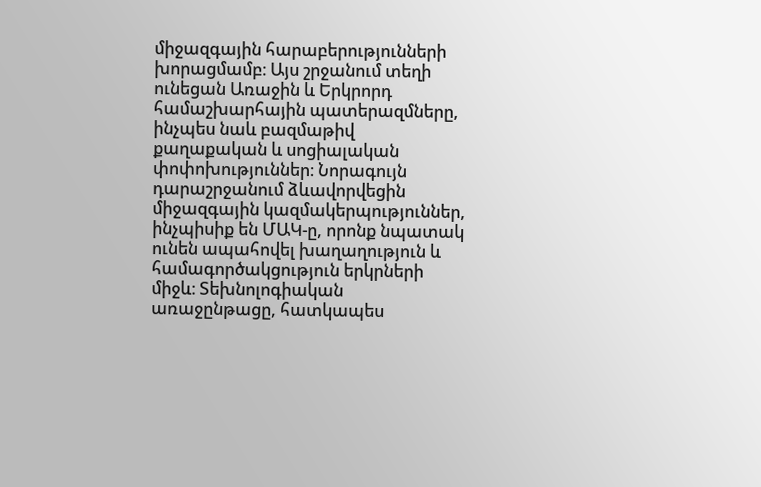միջազգային հարաբերությունների խորացմամբ։ Այս շրջանում տեղի ունեցան Առաջին և Երկրորդ համաշխարհային պատերազմները, ինչպես նաև բազմաթիվ քաղաքական և սոցիալական փոփոխություններ։ Նորագույն դարաշրջանում ձևավորվեցին միջազգային կազմակերպություններ, ինչպիսիք են ՄԱԿ-ը, որոնք նպատակ ունեն ապահովել խաղաղություն և համագործակցություն երկրների միջև։ Տեխնոլոգիական առաջընթացը, հատկապես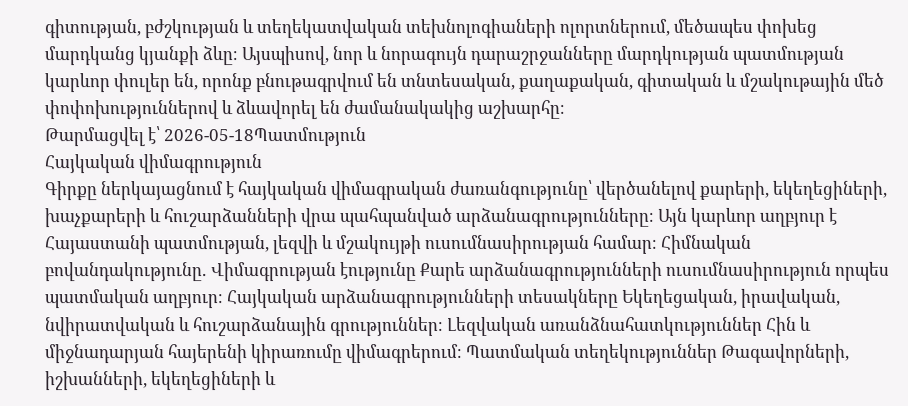գիտության, բժշկության և տեղեկատվական տեխնոլոգիաների ոլորտներում, մեծապես փոխեց մարդկանց կյանքի ձևը։ Այսպիսով, նոր և նորագույն դարաշրջանները մարդկության պատմության կարևոր փուլեր են, որոնք բնութագրվում են տնտեսական, քաղաքական, գիտական և մշակութային մեծ փոփոխություններով և ձևավորել են ժամանակակից աշխարհը։
Թարմացվել է՝ 2026-05-18Պատմություն
Հայկական վիմագրություն
Գիրքը ներկայացնում է հայկական վիմագրական ժառանգությունը՝ վերծանելով քարերի, եկեղեցիների, խաչքարերի և հուշարձանների վրա պահպանված արձանագրությունները։ Այն կարևոր աղբյուր է Հայաստանի պատմության, լեզվի և մշակույթի ուսումնասիրության համար։ Հիմնական բովանդակությունը․ Վիմագրության էությունը Քարե արձանագրությունների ուսումնասիրություն որպես պատմական աղբյուր։ Հայկական արձանագրությունների տեսակները Եկեղեցական, իրավական, նվիրատվական և հուշարձանային գրություններ։ Լեզվական առանձնահատկություններ Հին և միջնադարյան հայերենի կիրառումը վիմագրերում։ Պատմական տեղեկություններ Թագավորների, իշխանների, եկեղեցիների և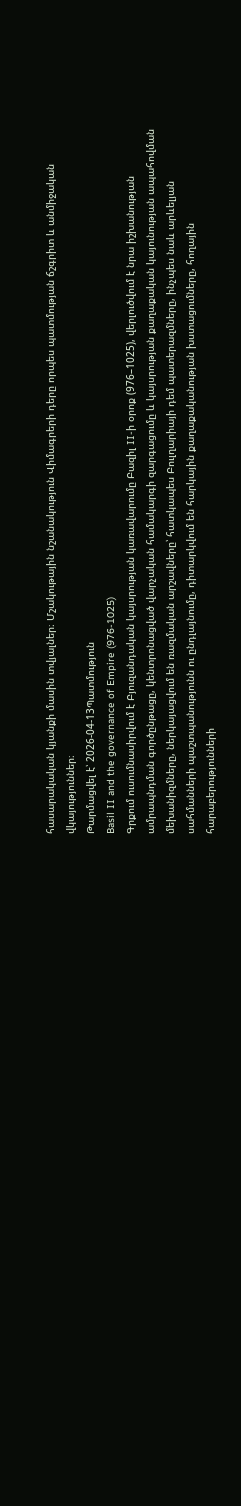հասարակական կյանքի մասին տվյալներ։ Մշակութային նշանակություն Վիմագրերի դերը որպես պատմության ճշգրիտ և անմիջական վկայություններ։
Թարմացվել է՝ 2026-04-13Պատմություն
Basil II and the governance of Empire (976-1025)
Գրքում ուսումնասիրվում է Բյուզանդական կայսրության կառավարումը Բազիլ II-ի օրոք (976–1025), վերլուծվում է նրա իշխանության ամրապնդման գործընթացը, կենտրոնացված վարչական համակարգի զարգացումը և կայսրության քաղաքական կայունության ապահովման մեխանիզմները, ներկայացվում են ռազմական արշավները՝ հատկապես Բուլղարիայի դեմ պատերազմները, ինչպես նաև արևելյան սահմանների պաշտպանությունն ու ընդլայնումը, դիտարկվում են հարկային քաղաքականության խստացումները, հողային հարաբերությունների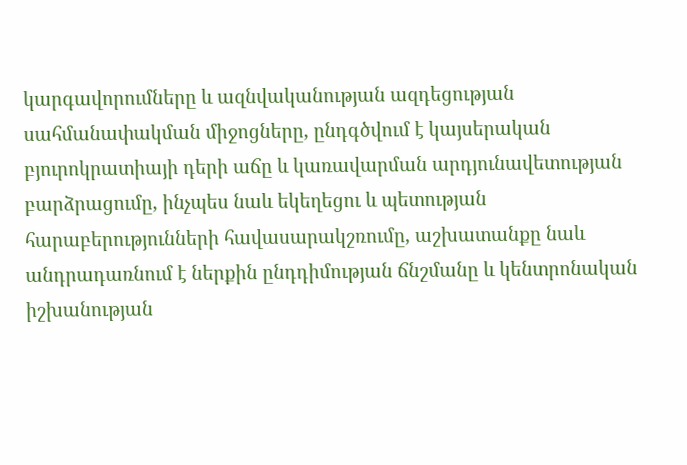կարգավորումները և ազնվականության ազդեցության սահմանափակման միջոցները, ընդգծվում է կայսերական բյուրոկրատիայի դերի աճը և կառավարման արդյունավետության բարձրացումը, ինչպես նաև եկեղեցու և պետության հարաբերությունների հավասարակշռումը, աշխատանքը նաև անդրադառնում է ներքին ընդդիմության ճնշմանը և կենտրոնական իշխանության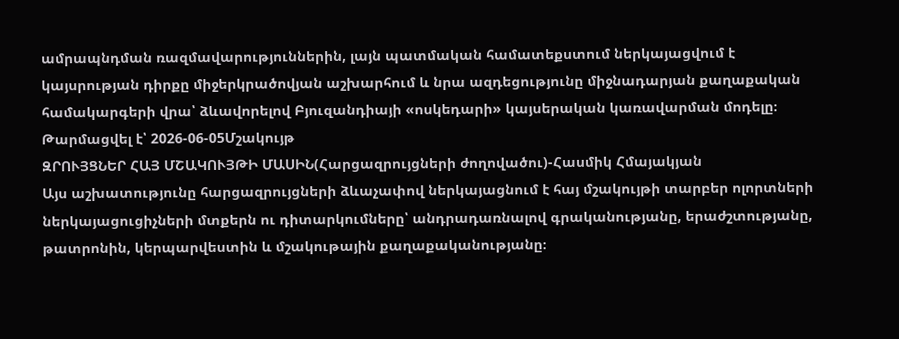ամրապնդման ռազմավարություններին, լայն պատմական համատեքստում ներկայացվում է կայսրության դիրքը միջերկրածովյան աշխարհում և նրա ազդեցությունը միջնադարյան քաղաքական համակարգերի վրա՝ ձևավորելով Բյուզանդիայի «ոսկեդարի» կայսերական կառավարման մոդելը։
Թարմացվել է՝ 2026-06-05Մշակույթ
ԶՐՈՒՅՑՆԵՐ ՀԱՅ ՄՇԱԿՈՒՅԹԻ ՄԱՍԻՆ(Հարցազրույցների ժողովածու)-Հասմիկ Հմայակյան
Այս աշխատությունը հարցազրույցների ձևաչափով ներկայացնում է հայ մշակույթի տարբեր ոլորտների ներկայացուցիչների մտքերն ու դիտարկումները՝ անդրադառնալով գրականությանը, երաժշտությանը, թատրոնին, կերպարվեստին և մշակութային քաղաքականությանը։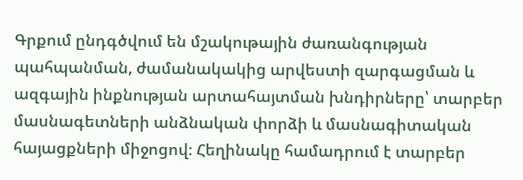Գրքում ընդգծվում են մշակութային ժառանգության պահպանման, ժամանակակից արվեստի զարգացման և ազգային ինքնության արտահայտման խնդիրները՝ տարբեր մասնագետների անձնական փորձի և մասնագիտական հայացքների միջոցով։ Հեղինակը համադրում է տարբեր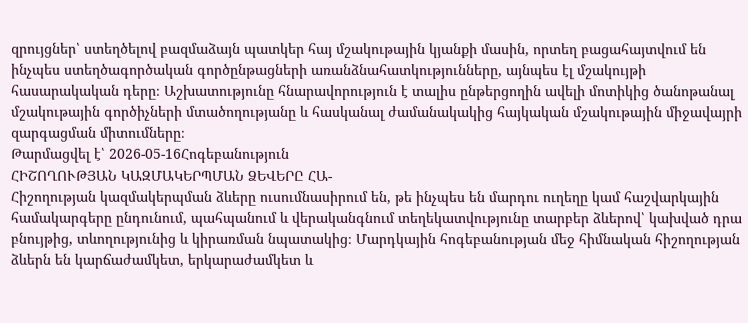զրույցներ՝ ստեղծելով բազմաձայն պատկեր հայ մշակութային կյանքի մասին, որտեղ բացահայտվում են ինչպես ստեղծագործական գործընթացների առանձնահատկությունները, այնպես էլ մշակույթի հասարակական դերը։ Աշխատությունը հնարավորություն է տալիս ընթերցողին ավելի մոտիկից ծանոթանալ մշակութային գործիչների մտածողությանը և հասկանալ ժամանակակից հայկական մշակութային միջավայրի զարգացման միտումները։
Թարմացվել է՝ 2026-05-16Հոգեբանություն
ՀԻՇՈՂՈՒԹՅԱՆ ԿԱԶՄԱԿԵՐՊՄԱՆ ՁԵՎԵՐԸ ՀԱ-
Հիշողության կազմակերպման ձևերը ուսումնասիրում են, թե ինչպես են մարդու ուղեղը կամ հաշվարկային համակարգերը ընդունում, պահպանում և վերականգնում տեղեկատվությունը տարբեր ձևերով՝ կախված դրա բնույթից, տևողությունից և կիրառման նպատակից։ Մարդկային հոգեբանության մեջ հիմնական հիշողության ձևերն են կարճաժամկետ, երկարաժամկետ և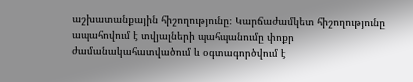աշխատանքային հիշողությունը։ Կարճաժամկետ հիշողությունը ապահովում է տվյալների պահպանումը փոքր ժամանակահատվածում և օգտագործվում է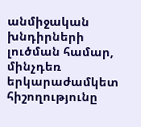անմիջական խնդիրների լուծման համար, մինչդեռ երկարաժամկետ հիշողությունը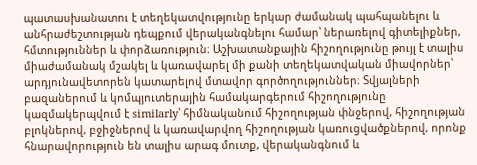պատասխանատու է տեղեկատվությունը երկար ժամանակ պահպանելու և անհրաժեշտության դեպքում վերականգնելու համար՝ ներառելով գիտելիքներ, հմտություններ և փորձառություն։ Աշխատանքային հիշողությունը թույլ է տալիս միաժամանակ մշակել և կառավարել մի քանի տեղեկատվական միավորներ՝ արդյունավետորեն կատարելով մտավոր գործողություններ։ Տվյալների բազաներում և կոմպյուտերային համակարգերում հիշողությունը կազմակերպվում է similarly՝ հիմնականում հիշողության փնջերով, հիշողության բլոկներով, բջիջներով և կառավարվող հիշողության կառուցվածքներով, որոնք հնարավորություն են տալիս արագ մուտք, վերականգնում և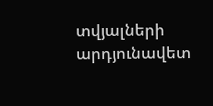տվյալների արդյունավետ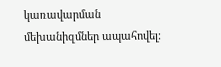կառավարման մեխանիզմներ ապահովել։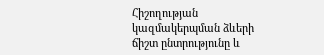Հիշողության կազմակերպման ձևերի ճիշտ ընտրությունը և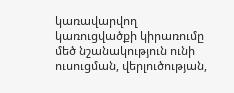կառավարվող կառուցվածքի կիրառումը մեծ նշանակություն ունի ուսուցման, վերլուծության,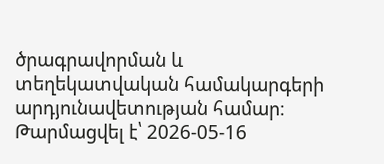ծրագրավորման և տեղեկատվական համակարգերի արդյունավետության համար։
Թարմացվել է՝ 2026-05-16